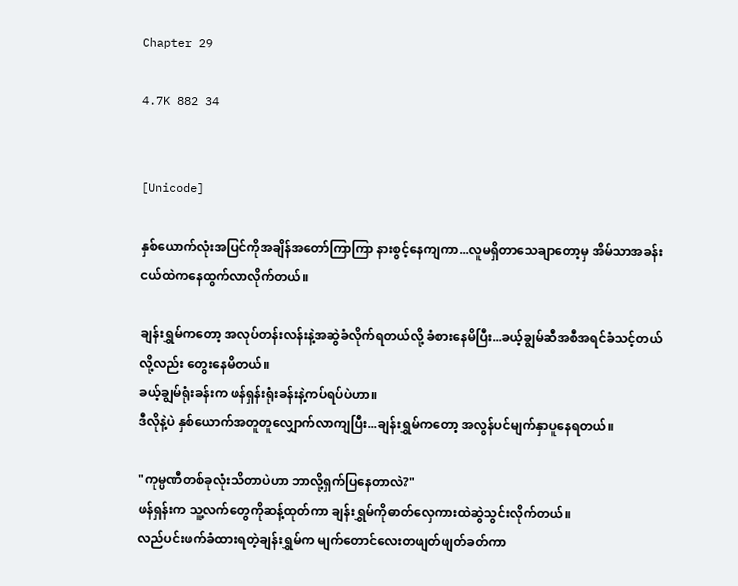Chapter 29

4.7K 882 34


[Unicode]

နှစ်ယောက်လုံးအပြင်ကိုအချိန်အတော်ကြာကြာ နားစွင့်နေကျကာ...လူမရှိတာသေချာတော့မှ အိမ်သာအခန်းငယ်ထဲကနေထွက်လာလိုက်တယ်။

ချန်းရွှမ်ကတော့ အလုပ်တန်းလန်းနဲ့အဆွဲခံလိုက်ရတယ်လို့ ခံစားနေမိပြီး...ခယ့်ချွမ်ဆီအစီအရင်ခံသင့်တယ်လို့လည်း တွေးနေမိတယ်။
ခယ့်ချွမ်ရုံးခန်းက ဖန်ရှန်းရုံးခန်းနဲ့ကပ်ရပ်ပဲဟာ။
ဒီလိုနဲ့ပဲ နှစ်ယောက်အတူတူလျှောက်လာကျပြီး...ချန်းရွှမ်ကတော့ အလွန်ပင်မျက်နှာပူနေရတယ်။

"ကုမ္ပဏီတစ်ခုလုံးသိတာပဲဟာ ဘာလို့ရှက်ပြနေတာလဲ?"
ဖန်ရှန်းက သူ့လက်တွေကိုဆန့်ထုတ်ကာ ချန်းရွှမ်ကိုဓာတ်လှေကားထဲဆွဲသွင်းလိုက်တယ်။
လည်ပင်းဖက်ခံထားရတဲ့ချန်းရွှမ်က မျက်တောင်လေးတဖျတ်ဖျတ်ခတ်ကာ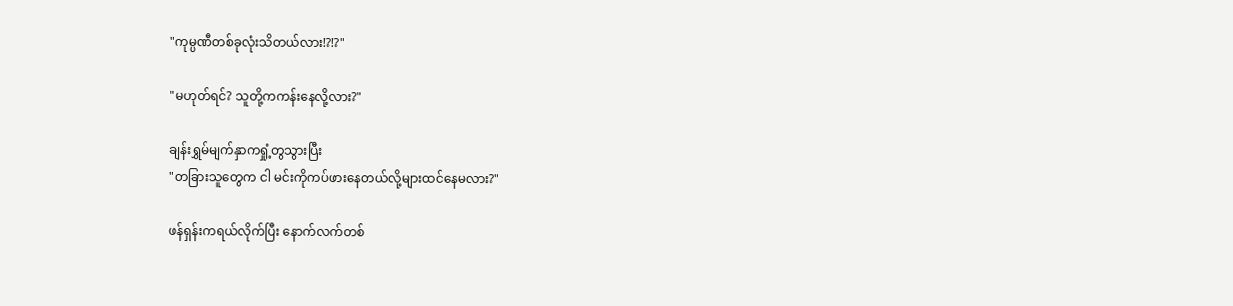"ကုမ္ပဏီတစ်ခုလုံးသိတယ်လား!?!?"

"မဟုတ်ရင်? သူတို့ကကန်းနေလို့လား?"

ချန်းရွှမ်မျက်နှာကရှုံ့တွသွားပြီး
"တခြားသူတွေက ငါ မင်းကိုကပ်ဖားနေတယ်လို့များထင်နေမလား?"

ဖန်ရှန်းကရယ်လိုက်ပြီး နောက်လက်တစ်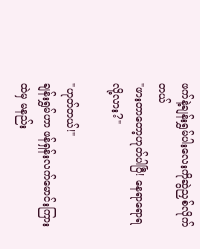ဖက်နဲ့ချန်းရွှမ်ပါးလေးကိုဆွဲညှစ်လိုက်တယ်
"ဖားတာတော့ဟုတ်ပါပြီ! နေရာရောရလို့လား?"

"ဟုတ်တယ်!"
ချန်းရွှမ်ဟာ ဖန်ရှန်းလက်မောင်းကြားထဲမှ မနည်း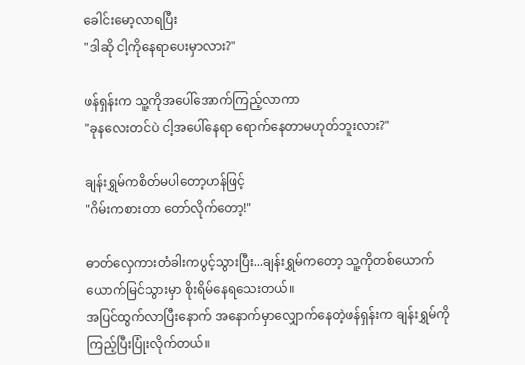ခေါင်းမော့လာရပြီး
"ဒါဆို ငါ့ကိုနေရာပေးမှာလား?"

ဖန်ရှန်းက သူ့ကိုအပေါ်အောက်ကြည့်လာကာ
"ခုနလေးတင်ပဲ ငါ့အပေါ်နေရာ ရောက်နေတာမဟုတ်ဘူးလား?"

ချန်းရွှမ်ကစိတ်မပါတော့ဟန်ဖြင့်
"ဂိမ်းကစားတာ တော်လိုက်တော့!"

ဓာတ်လှေကားတံခါးကပွင့်သွားပြီး...ချန်းရွှမ်ကတော့ သူ့ကိုတစ်ယောက်ယောက်မြင်သွားမှာ စိုးရိမ်နေရသေးတယ်။
အပြင်ထွက်လာပြီးနောက် အနောက်မှာလျှောက်နေတဲ့ဖန်ရှန်းက ချန်းရွှမ်ကိုကြည့်ပြီးပြုံးလိုက်တယ်။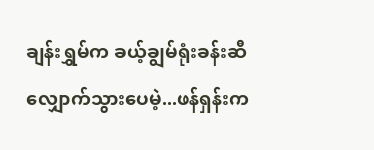ချန်းရွှမ်က ခယ့်ချွမ်ရုံးခန်းဆီလျှောက်သွားပေမဲ့...ဖန်ရှန်းက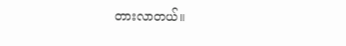တားလာတယ်။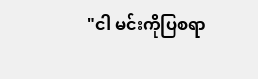"ငါ မင်းကိုပြစရာ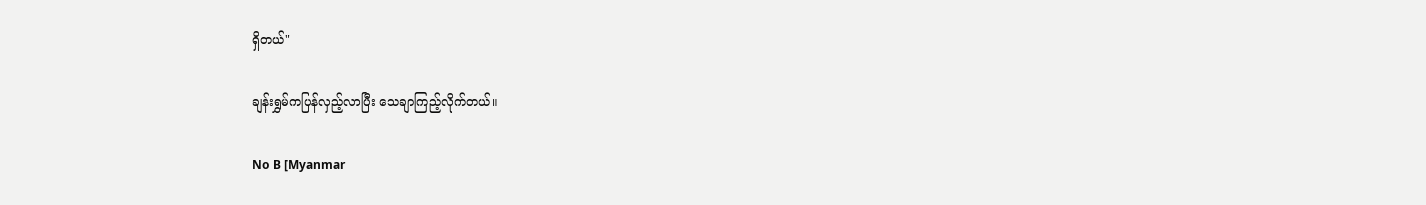ရှိတယ်"

ချန်းရွှမ်ကပြန်လှည့်လာပြီး သေချာကြည့်လိုက်တယ်။

No B [Myanmar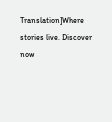Translation]Where stories live. Discover now